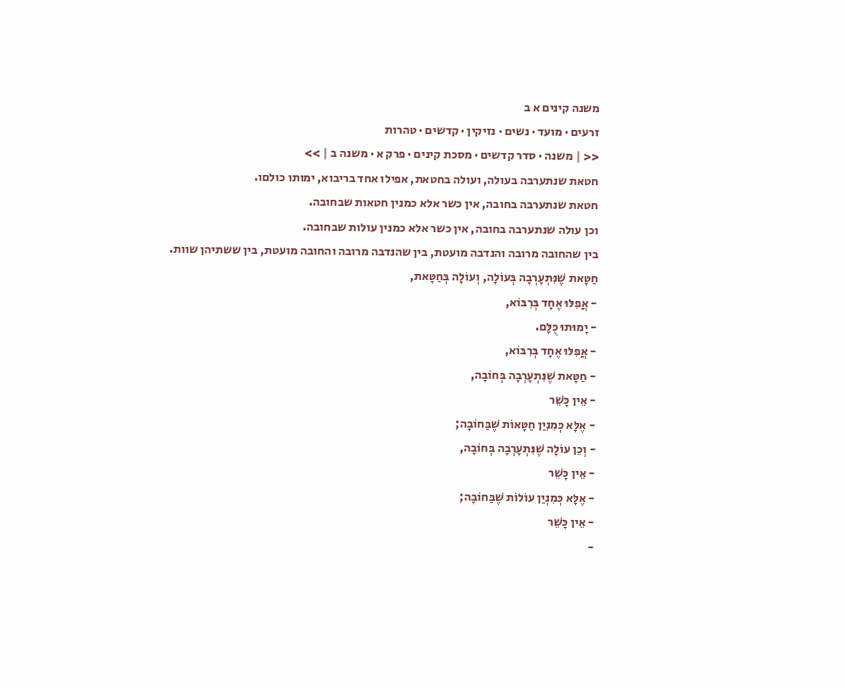משנה קינים א ב
זרעים · מועד · נשים · נזיקין · קדשים · טהרות
<< | משנה · סדר קדשים · מסכת קינים · פרק א · משנה ב | >>
חטאת שנתערבה בעולה, ועולה בחטאת, אפילו אחד בריבוא, ימותו כולםו.
חטאת שנתערבה בחובה, אין כשר אלא כמנין חטאות שבחובה.
וכן עולה שנתערבה בחובה, אין כשר אלא כמנין עולות שבחובה.
בין שהחובה מרובה והנדבה מועטת, בין שהנדבה מרובה והחובה מועטת, בין ששתיהן שוות.
חַטָּאת שֶׁנִּתְעָרְבָה בְּעוֹלָה, וְעוֹלָה בְּחַטָּאת,
- אֲפִלּוּ אֶחָד בְּרִבּוֹא,
- יָמוּתוּ כֻּלָּם.
- אֲפִלּוּ אֶחָד בְּרִבּוֹא,
- חַטָּאת שֶׁנִּתְעָרְבָה בְּחוֹבָה,
- אֵין כָּשֵׁר
- אֶלָּא כְּמִנִיַן חַטָּאוֹת שֶׁבַּחוֹבָה;
- וְכֵן עוֹלָה שֶׁנִּתְעָרְבָה בְּחוֹבָה,
- אֵין כָּשֵׁר
- אֶלָּא כְּמִנְיַן עוֹלוֹת שֶׁבַּחוֹבָה;
- אֵין כָּשֵׁר
-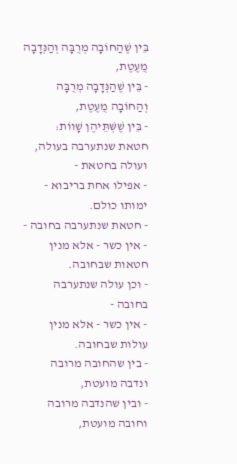בֵּין שֶׁהַחוֹבָה מְרֻבָּה וְהַנְּדָבָה מֻעֶטֶת,
- בֵּין שֶׁהַנְּדָבָה מְרֻבָּה וְהַחוֹבָה מֻעֶטֶת,
- בֵּין שֶׁשְּׁתֵּיהֶן שָׁווֹת:
חטאת שנתערבה בעולה, ועולה בחטאת -
- אפילו אחת בריבוא - ימותו כולם.
- חטאת שנתערבה בחובה -
- אין כשר - אלא מנין חטאות שבחובה.
- וכן עולה שנתערבה בחובה -
- אין כשר - אלא מנין עולות שבחובה.
- בין שהחובה מרובה ונדבה מועטת,
- ובין שהנדבה מרובה וחובה מועטת,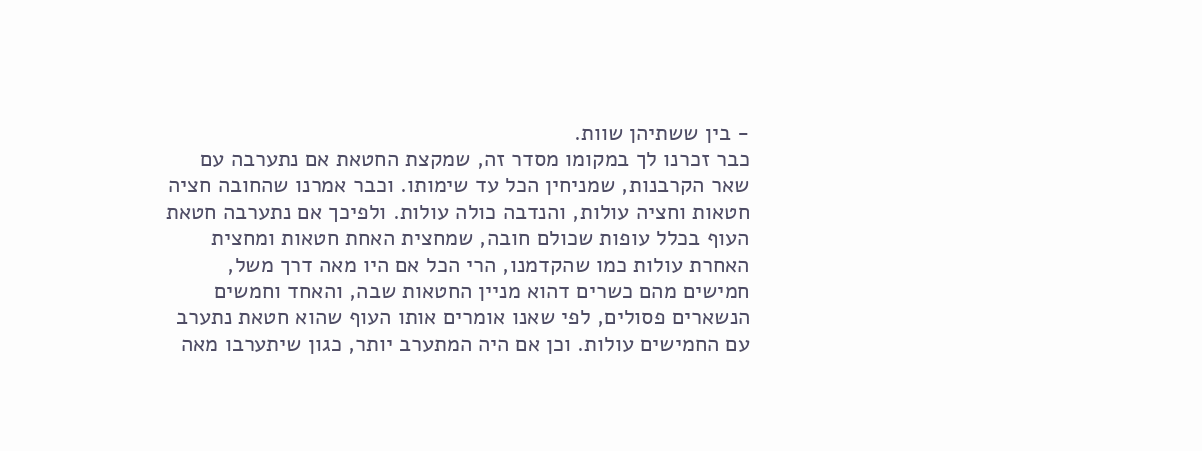- בין ששתיהן שוות.
כבר זכרנו לך במקומו מסדר זה, שמקצת החטאת אם נתערבה עם שאר הקרבנות, שמניחין הכל עד שימותו. וכבר אמרנו שהחובה חציה חטאות וחציה עולות, והנדבה כולה עולות. ולפיכך אם נתערבה חטאת העוף בכלל עופות שכולם חובה, שמחצית האחת חטאות ומחצית האחרת עולות כמו שהקדמנו, הרי הכל אם היו מאה דרך משל, חמישים מהם כשרים דהוא מניין החטאות שבה, והאחד וחמשים הנשארים פסולים, לפי שאנו אומרים אותו העוף שהוא חטאת נתערב עם החמישים עולות. וכן אם היה המתערב יותר, כגון שיתערבו מאה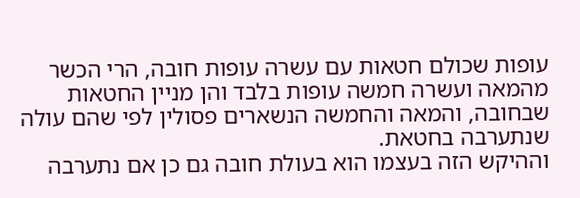עופות שכולם חטאות עם עשרה עופות חובה, הרי הכשר מהמאה ועשרה חמשה עופות בלבד והן מניין החטאות שבחובה, והמאה והחמשה הנשארים פסולין לפי שהם עולה שנתערבה בחטאת.
וההיקש הזה בעצמו הוא בעולת חובה גם כן אם נתערבה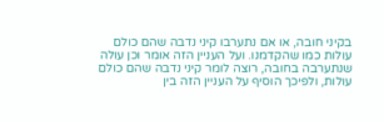בקיני חובה, או אם נתערבו קיני נדבה שהם כולם עולות כמו שהקדמנו. ועל העניין הזה אומר וכן עולה שנתערבה בחובה, רוצה לומר קיני נדבה שהם כולם עולות, ולפיכך הוסיף על העניין הזה בין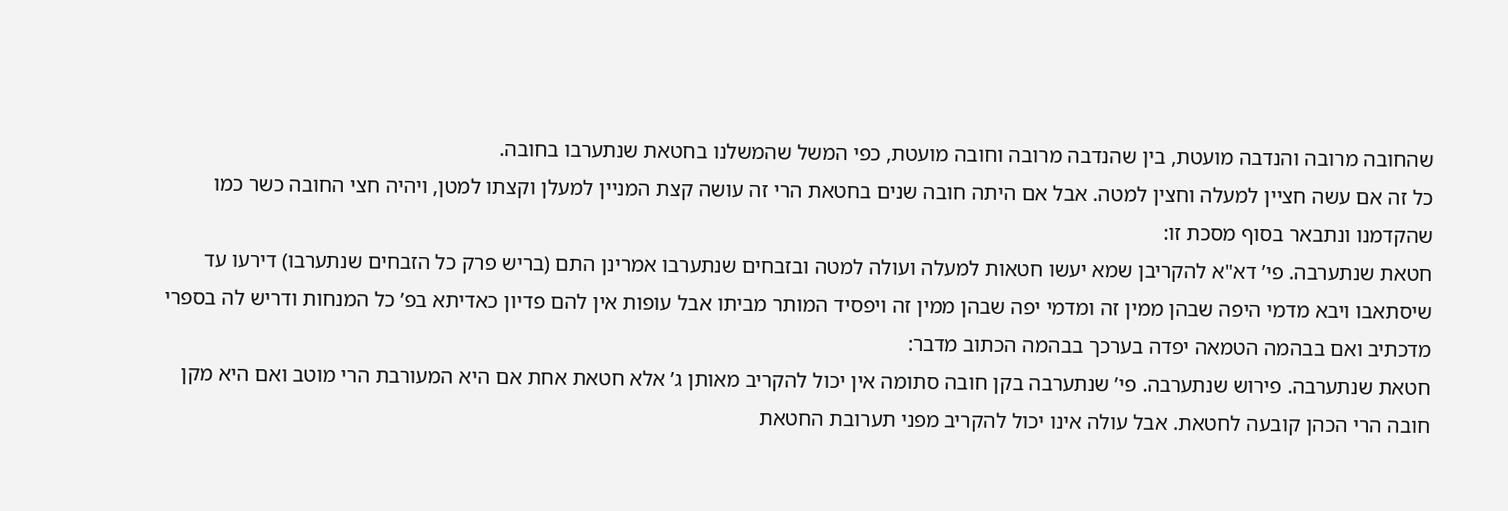שהחובה מרובה והנדבה מועטת, בין שהנדבה מרובה וחובה מועטת, כפי המשל שהמשלנו בחטאת שנתערבו בחובה.
כל זה אם עשה חציין למעלה וחצין למטה. אבל אם היתה חובה שנים בחטאת הרי זה עושה קצת המניין למעלן וקצתו למטן, ויהיה חצי החובה כשר כמו שהקדמנו ונתבאר בסוף מסכת זו:
חטאת שנתערבה. פי’ דא"א להקריבן שמא יעשו חטאות למעלה ועולה למטה ובזבחים שנתערבו אמרינן התם (בריש פרק כל הזבחים שנתערבו) דירעו עד שיסתאבו ויבא מדמי היפה שבהן ממין זה ומדמי יפה שבהן ממין זה ויפסיד המותר מביתו אבל עופות אין להם פדיון כאדיתא בפ’ כל המנחות ודריש לה בספרי מדכתיב ואם בבהמה הטמאה יפדה בערכך בבהמה הכתוב מדבר:
חטאת שנתערבה. פירוש שנתערבה. פי’ שנתערבה בקן חובה סתומה אין יכול להקריב מאותן ג’ אלא חטאת אחת אם היא המעורבת הרי מוטב ואם היא מקן חובה הרי הכהן קובעה לחטאת. אבל עולה אינו יכול להקריב מפני תערובת החטאת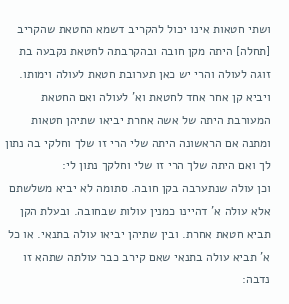ושתי חטאות אינו יכול להקריב דשמא החטאת שהקריב [תחלה] היתה מקן חובה ובהקרבתה לחטאת נקבעה בת זוגה לעולה והרי יש כאן תערובת חטאת לעולה וימותו. ויביא קן אחר אחד לחטאת וא’ לעולה ואם החטאת המעורבת היתה של אשה אחרת יביאו שתיהן חטאות ומתנה אם הראשונה היתה שלי הרי זו שלך וחלקי בה נתון לך ואם היתה שלך הרי זו שלי וחלקך נתון לי:
וכן עולה שנתערבה בקן חובה. סתומה לא יביא משלשתם אלא עולה א’ דהיינו כמנין עולות שבחובה. ובעלת הקן תביא חטאת אחרת. ובין שתיהן יביאו עולה בתנאי. או כל א’ תביא עולה בתנאי שאם קירב כבר עולתה שתהא זו נדבה: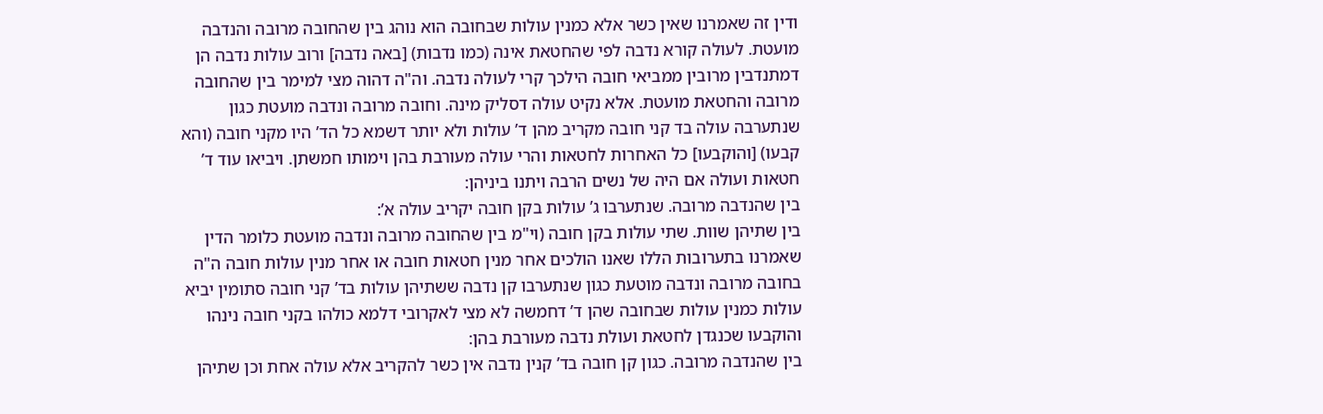ודין זה שאמרנו שאין כשר אלא כמנין עולות שבחובה הוא נוהג בין שהחובה מרובה והנדבה מועטת. לעולה קורא נדבה לפי שהחטאת אינה (כמו נדבות) [באה נדבה] ורוב עולות נדבה הן דמתנדבין מרובין ממביאי חובה הילכך קרי לעולה נדבה. וה"ה דהוה מצי למימר בין שהחובה מרובה והחטאת מועטת. אלא נקיט עולה דסליק מינה. וחובה מרובה ונדבה מועטת כגון שנתערבה עולה בד קני חובה מקריב מהן ד’ עולות ולא יותר דשמא כל הד’ היו מקני חובה (והא קבעו) [והוקבעו] כל האחרות לחטאות והרי עולה מעורבת בהן וימותו חמשתן. ויביאו עוד ד’ חטאות ועולה אם היה של נשים הרבה ויתנו ביניהן:
בין שהנדבה מרובה. שנתערבו ג’ עולות בקן חובה יקריב עולה א’:
בין שתיהן שוות. שתי עולות בקן חובה (וי"מ בין שהחובה מרובה ונדבה מועטת כלומר הדין שאמרנו בתערובות הללו שאנו הולכים אחר מנין חטאות חובה או אחר מנין עולות חובה ה"ה בחובה מרובה ונדבה מוטעת כגון שנתערבו קן נדבה ששתיהן עולות בד’ קני חובה סתומין יביא עולות כמנין עולות שבחובה שהן ד’ דחמשה לא מצי לאקרובי דלמא כולהו בקני חובה נינהו והוקבעו שכנגדן לחטאת ועולת נדבה מעורבת בהן:
בין שהנדבה מרובה. כגון קן חובה בד’ קנין נדבה אין כשר להקריב אלא עולה אחת וכן שתיהן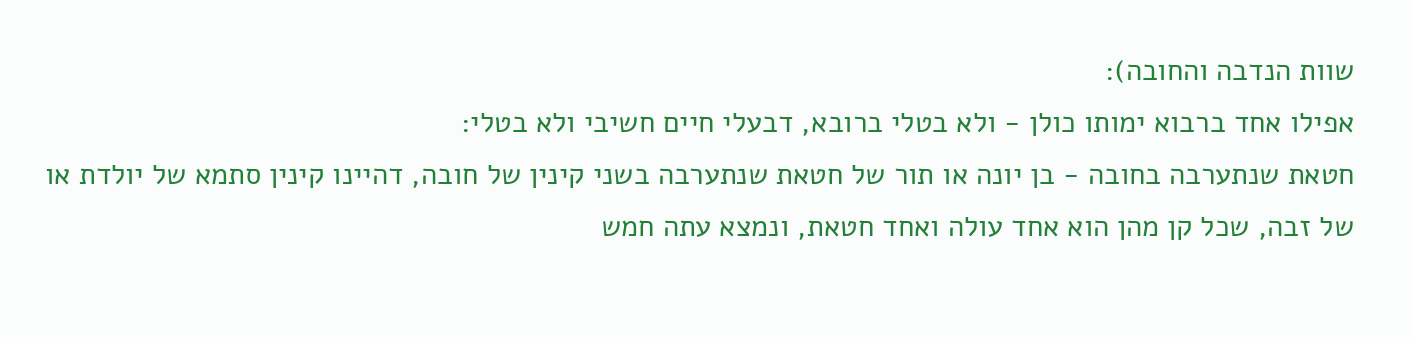שוות הנדבה והחובה):
אפילו אחד ברבוא ימותו כולן - ולא בטלי ברובא, דבעלי חיים חשיבי ולא בטלי:
חטאת שנתערבה בחובה - בן יונה או תור של חטאת שנתערבה בשני קינין של חובה, דהיינו קינין סתמא של יולדת או של זבה, שכל קן מהן הוא אחד עולה ואחד חטאת, ונמצא עתה חמש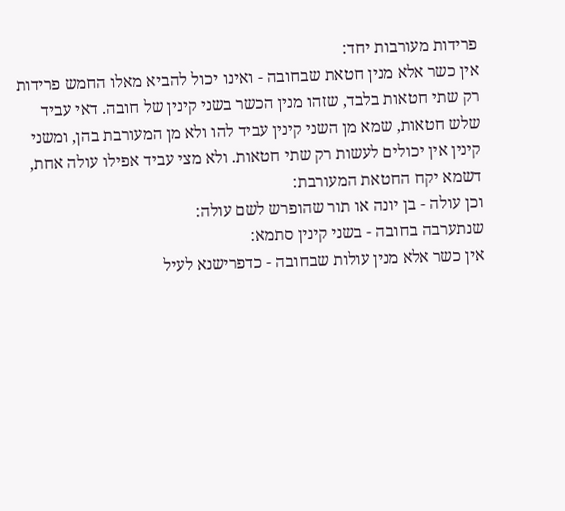פרידות מעורבות יחד:
אין כשר אלא מנין חטאת שבחובה - ואינו יכול להביא מאלו החמש פרידות רק שתי חטאות בלבד, שזהו מנין הכשר בשני קינין של חובה. דאי עביד שלש חטאות, שמא מן השני קינין עביד להו ולא מן המעורבת בהן, ומשני קינין אין יכולים לעשות רק שתי חטאות. ולא מצי עביד אפילו עולה אחת, דשמא יקח החטאת המעורבת:
וכן עולה - בן יונה או תור שהופרש לשם עולה:
שנתערבה בחובה - בשני קינין סתמא:
אין כשר אלא מנין עולות שבחובה - כדפרישנא לעיל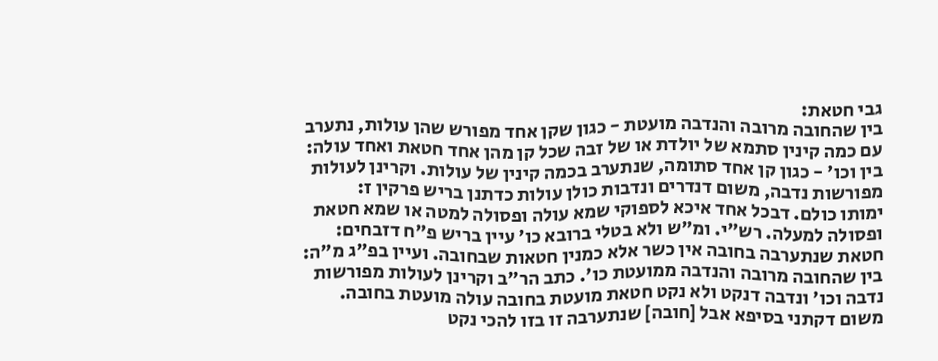גבי חטאת:
בין שהחובה מרובה והנדבה מועטת - כגון שקן אחד מפורש שהן עולות, נתערב עם כמה קינין סתמא של יולדת או של זבה שכל קן מהן אחד חטאת ואחד עולה:
בין וכו' - כגון קן אחד סתומה, שנתערב בכמה קינין של עולות. וקרינן לעולות מפורשות נדבה, משום דנדרים ונדבות כולן עולות כדתנן בריש פרקין ז:
ימותו כולם. דבכל אחד איכא לספוקי שמא עולה ופסולה למטה או שמא חטאת ופסולה למעלה. רש"י. ומ"ש ולא בטלי ברובא כו' עיין בריש פ"ח דזבחים:
חטאת שנתערבה בחובה אין כשר אלא כמנין חטאות שבחובה. ועיין בפ"ג מ"ה:
בין שהחובה מרובה והנדבה ממועטת כו'. כתב הר"ב וקרינן לעולות מפורשות נדבה וכו' ונדבה דנקט ולא נקט חטאת מועטת בחובה עולה מועטת בחובה. משום דקתני בסיפא אבל [חובה] שנתערבה זו בזו להכי נקט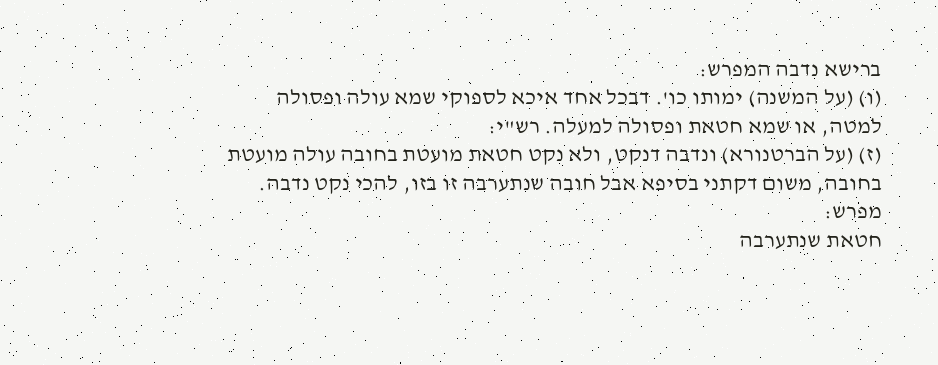ברישא נדבה המפרש:
(ו) (על המשנה) ימותו כו'. דבכל אחד איכא לספוקי שמא עולה ופסולה למטה, או שמא חטאת ופסולה למעלה. רש"י:
(ז) (על הברטנורא) ונדבה דנקט, ולא נקט חטאת מועטת בחובה עולה מועטת בחובה, משום דקתני בסיפא אבל חובה שנתערבה זו בזו, להכי נקט נדבה. מפרש:
חטאת שנתערבה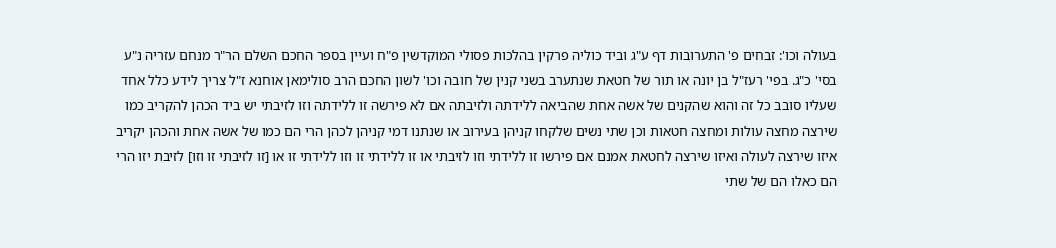בעולה וכו': זבחים פ' התערובות דף ע"ג וביד כוליה פרקין בהלכות פסולי המוקדשין פ"ח ועיין בספר החכם השלם הר"ר מנחם עזריה נ"ע בסי' כ"ג. בפי' רעז"ל בן יונה או תור של חטאת שנתערב בשני קנין של חובה וכו' לשון החכם הרב סולימאן אוחנא ז"ל צריך לידע כלל אחד שעליו סובב כל זה והוא שהקנים של אשה אחת שהביאה ללידתה ולזיבתה אם לא פירשה זו ללידתה וזו לזיבתי יש ביד הכהן להקריב כמו שירצה מחצה עולות ומחצה חטאות וכן שתי נשים שלקחו קניהן בעירוב או שנתנו דמי קניהן לכהן הרי הם כמו של אשה אחת והכהן יקריב איזו שירצה לעולה ואיזו שירצה לחטאת אמנם אם פירשו זו ללידתי וזו לזיבתי או זו ללידתי זו וזו ללידתי זו או [זו לזיבתי זו וזו] לזיבת יזו הרי הם כאלו הם של שתי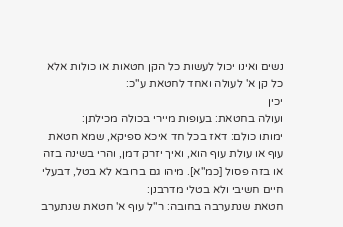נשים ואינו יכול לעשות כל הקן חטאות או כולות אלא כל קן א' לעולה ואחד לחטאת ע"כ:
יכין
ועולה בחטאת: בעופות מיירי בכולה מכילתן:
ימותו כולם: דאז בכל חד איכא ספיקא, שמא חטאת עוף או עולת עוף הוא, ואיך יזרק דמן, והרי בשינה בזה או בזה פסול [כמ"א]. מיהו גם ברובא לא בטל, דבעלי חיים חשיבי ולא בטלי מדרבנן:
חטאת שנתערבה בחובה: ר"ל עוף א' חטאת שנתערב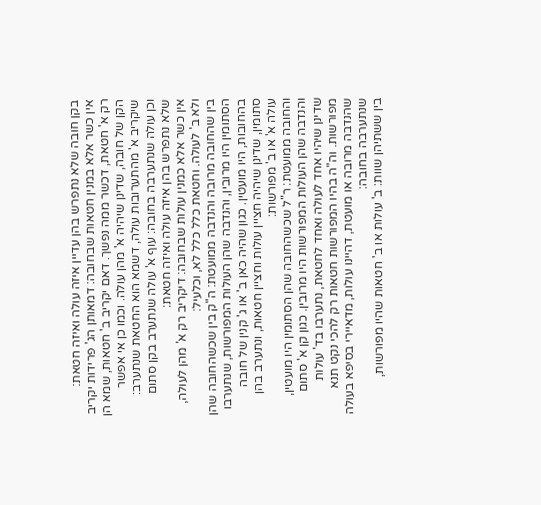בקן חובה שלא נתפרש בהן עדיין איזה עולה ואיזה חטאת:
אין כשר אלא במנין חטאות שבחובה: דמאותן הג' פרידות יקריב רק א' חטאת, דכשר ממה נפשך. דאם יקריב ב' חטאות, שמא הן הקן של חובה, שדינן שיהיה א' מהן עולה. וכמו כן אי אפשר שיקריב א' מהתערובות עולה, דשמא הוא החטאת שנתערב:
וכן עולה שנתערבה בחובה: עוף א' עולה שנתערב בקן סתום שלא נתפרש בהן איזה עולה ואיזה חטאת:
אין כשר אלא כמנין עולות שבחובה: דיקריב רק א' מהן לעולה, ולא ב' לעולה. וחטאת כלל כלל לא, וכלעיל:
בין שהחובה מרובה והנדבה ממועטת: ה"ק בין שכשהחובה שהן הסתומין היו מרובין, והנדבה שהן העולות המפורשות, שנתערבו בהחובות, היו מועטין. כגון שהיה כאן ב' או ג' קנין של חובה סתומין, שדינן שיהיה חציין עולות וחציין חטאות, ונתערב בהן עולה א' או ב' מפורשות:
והחובה ממועטת: ר"ל שכשהחובה שהן הסתומין היו מועטין, והנדבה שהן העולות המפורשות היו מרובין. כגון קן א' סתום שדינן שיהיו אחד לעולה ואחד לחטאת, נתערבו בד' עולות מפורשות. וה"ה בהיו המפורשות חטאות רק להכי נקט תנא שהנדבה מרובה או מועטת, דהיינו עולות, מדאיירי בסיפא בעולה שנתערבה בחובה:
בין ששתיהן שוות: ב' עולות או ב' חטאות שהיו מפורשות,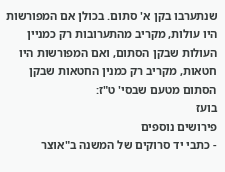שנתערבו בקן א' סתום. בכולן אם המפורשות היו עולות, מקריב מהתערובות רק כמניין העולות שבקן הסתום, ואם המפורשות היו חטאות, מקריב רק כמנין החטאות שבקן הסתום מטעם שבסי' ט"ז:
בועז
פירושים נוספים
- כתבי יד סרוקים של המשנה ב"אוצר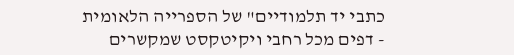כתבי יד תלמודיים" של הספרייה הלאומית
- דפים מכל רחבי ויקיטקסט שמקשרים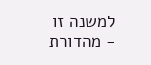למשנה זו
- מהדורת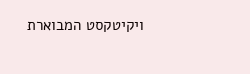ויקיטקסט המבוארת